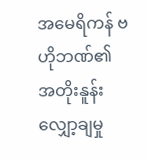အမေရိကန် ဗဟိုဘဏ်၏ အတိုးနူန်းလျှော့ချမှု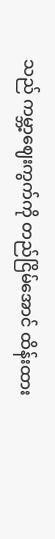သည် ကမ္ဘာ့ဈေးကွက်ကို တည်ငြိမ်အောင် ထိန်းထား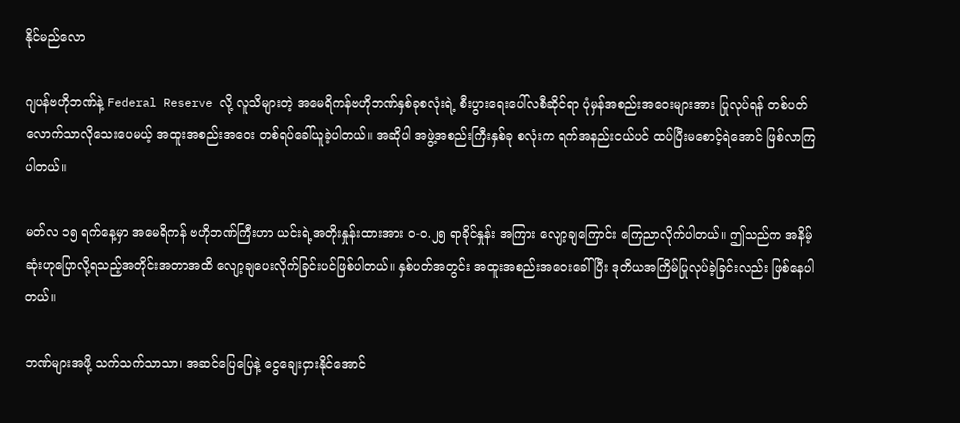နိုင်မည်လော

ဂျပန်ဗဟိုဘဏ်နဲ့ Federal Reserve လို့ လူသိများတဲ့ အမေရိကန်ဗဟိုဘဏ်နှစ်ခုစလုံးရဲ့ စီးပွားရေးပေါ်လစီဆိုင်ရာ ပုံမှန်အစည်းအဝေးများအား ပြုလုပ်ရန် တစ်ပတ် လောက်သာလိုသေးပေမယ့် အထူးအစည်းအဝေး တစ်ရပ်ခေါ်ယူခဲ့ပါတယ်။ အဆိုပါ အဖွဲ့အစည်းကြီးနှစ်ခု စလုံးက ရက်အနည်းငယ်ပင် ထပ်ပြီးမစောင့်ရဲအောင် ဖြစ်လာကြပါတယ်။

မတ်လ ၁၅ ရက်နေ့မှာ အမေရိကန် ဗဟိုဘဏ်ကြီးဟာ ယင်းရဲ့အတိုးနှုန်းထားအား ဝ-ဝ.၂၅ ရာခိုင်နှုန်း အကြား လျော့ချကြောင်း ကြေညာလိုက်ပါတယ်။ ဤသည်က အနိမ့်ဆုံးဟုပြောလို့ရသည့်အတိုင်းအတာအထိ လျော့ချပေးလိုက်ခြင်းပင်ဖြစ်ပါတယ်။ နှစ်ပတ်အတွင်း အထူးအစည်းအဝေးခေါ်ပြီး ဒုတိယအကြိမ်ပြုလုပ်ခဲ့ခြင်းလည်း ဖြစ်နေပါတယ်။

ဘဏ်များအဖို့ သက်သက်သာသာ၊ အဆင်ပြေပြေနဲ့ ငွေချေးငှားနိုင်အောင်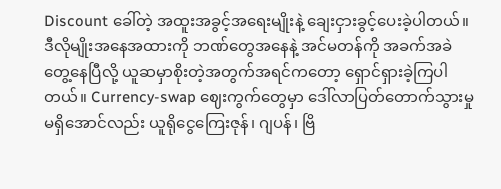Discount ခေါ်တဲ့ အထူးအခွင့်အရေးမျိုးနဲ့ ချေးငှားခွင့်ပေးခဲ့ပါတယ်။ ဒီလိုမျိုးအနေအထားကို ဘဏ်တွေအနေနဲ့ အင်မတန်ကို အခက်အခဲ တွေ့နေပြီလို့ ယူဆမှာစိုးတဲ့အတွက်အရင်ကတော့ ရှောင်ရှားခဲ့ကြပါတယ်။ Currency-swap ဈေးကွက်တွေမှာ ဒေါ်လာပြတ်တောက်သွားမှုမရှိအောင်လည်း ယူရိုငွေကြေးဇုန်၊ ဂျပန်၊ ဗြိ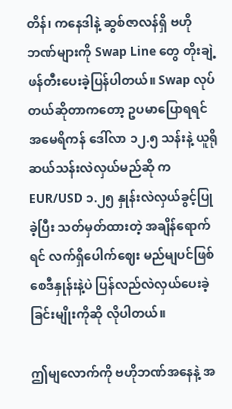တိန်၊ ကနေဒါနဲ့ ဆွစ်ဇာလန်ရှိ ဗဟိုဘဏ်များကို Swap Line တွေ တိုးချဲ့ဖန်တီးပေးခဲ့ပြန်ပါတယ်။ Swap လုပ်တယ်ဆိုတာကတော့ ဥပမာပြောရရင် အမေရိကန် ဒေါ်လာ ၁၂.၅ သန်းနဲ့ ယူရိုဆယ်သန်းလဲလှယ်မည်ဆို က EUR/USD ၁.၂၅ နှုန်းလဲလှယ်ခွင့်ပြုခဲ့ပြီး သတ်မှတ်ထားတဲ့ အချိန်ရောက်ရင် လက်ရှိပေါက်ဈေး မည်မျပင်ဖြစ်စေဒီနှုန်းနဲ့ပဲ ပြန်လည်လဲလှယ်ပေးခဲ့ခြင်းမျိုးကိုဆို လိုပါတယ်။

ဤမျလောက်ကို ဗဟိုဘဏ်အနေနဲ့ အ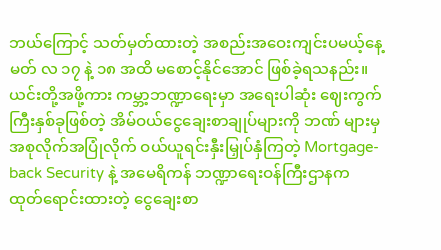ဘယ်ကြောင့် သတ်မှတ်ထားတဲ့ အစည်းအဝေးကျင်းပမယ့်နေ့ မတ် လ ၁၇ နဲ့ ၁၈ အထိ မစောင့်နိုင်အောင် ဖြစ်ခဲ့ရသနည်း။ ယင်းတို့အဖို့ကား ကမ္ဘာ့ဘဏ္ဍာရေးမှာ အရေးပါဆုံး ဈေးကွက်ကြီးနှစ်ခုဖြစ်တဲ့ အိမ်ဝယ်ငွေချေးစာချုပ်များကို ဘဏ် များမှ အစုလိုက်အပြုံလိုက် ဝယ်ယူရင်းနှီးမြှုပ်နှံကြတဲ့ Mortgage-back Security နဲ့ အမေရိကန် ဘဏ္ဍာရေးဝန်ကြီးဌာနက ထုတ်ရောင်းထားတဲ့ ငွေချေးစာ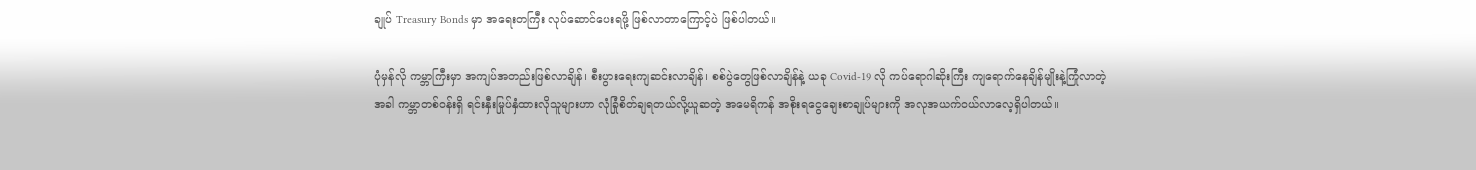ချုပ် Treasury Bonds မှာ အရေးတကြီး လုပ်ဆောင်ပေးရဖို့ ဖြစ်လာတာကြောင့်ပဲ ဖြစ်ပါတယ်။

ပုံမှန်လို ကမ္ဘာကြီးမှာ အကျပ်အတည်းဖြစ်လာချိန်၊ စီးပွားရေးကျဆင်းလာချိန်၊ စစ်ပွဲတွေဖြစ်လာချိန်နဲ့ ယခု Covid-19 လို ကပ်ရောဂါဆိုးကြီး ကျရောက်နေချိန်မျိုးနဲ့ကြုံလာတဲ့အခါ ကမ္ဘာတစ်ဝန်းရှိ ရင်းနှီးမြုပ်နှံထားလိုသူများဟာ လုံခြုံစိတ်ချရတယ်လို့ယူဆတဲ့ အမေရိကန် အစိုးရငွေချေးစာချုပ်များကို အလုအယက်ဝယ်လာလေ့ရှိပါတယ်။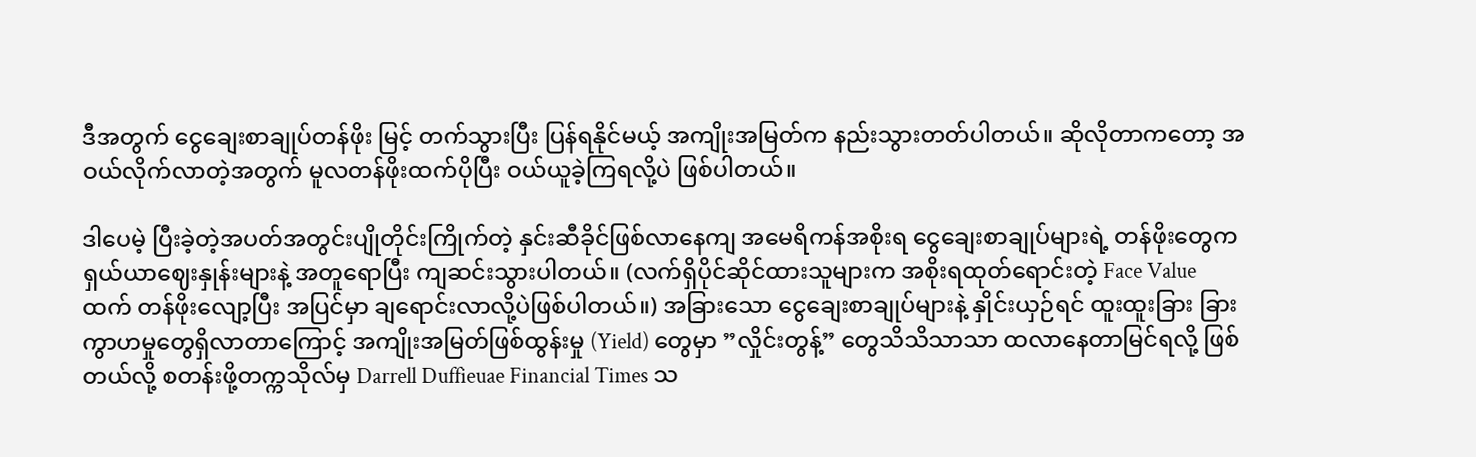ဒီအတွက် ငွေချေးစာချုပ်တန်ဖိုး မြင့် တက်သွားပြီး ပြန်ရနိုင်မယ့် အကျိုးအမြတ်က နည်းသွားတတ်ပါတယ်။ ဆိုလိုတာကတော့ အဝယ်လိုက်လာတဲ့အတွက် မူလတန်ဖိုးထက်ပိုပြီး ဝယ်ယူခဲ့ကြရလို့ပဲ ဖြစ်ပါတယ်။

ဒါပေမဲ့ ပြီးခဲ့တဲ့အပတ်အတွင်းပျိုတိုင်းကြိုက်တဲ့ နှင်းဆီခိုင်ဖြစ်လာနေကျ အမေရိကန်အစိုးရ ငွေချေးစာချုပ်များရဲ့ တန်ဖိုးတွေက ရှယ်ယာဈေးနှုန်းများနဲ့ အတူရောပြီး ကျဆင်းသွားပါတယ်။ (လက်ရှိပိုင်ဆိုင်ထားသူများက အစိုးရထုတ်ရောင်းတဲ့ Face Value ထက် တန်ဖိုးလျော့ပြီး အပြင်မှာ ချရောင်းလာလို့ပဲဖြစ်ပါတယ်။) အခြားသော ငွေချေးစာချုပ်များနဲ့ နှိုင်းယှဉ်ရင် ထူးထူးခြား ခြားကွာဟမှုတွေရှိလာတာကြောင့် အကျိုးအမြတ်ဖြစ်ထွန်းမှု (Yield) တွေမှာ ”လှိုင်းတွန့်” တွေသိသိသာသာ ထလာနေတာမြင်ရလို့ ဖြစ်တယ်လို့ စတန်းဖို့တက္ကသိုလ်မှ Darrell Duffieuae Financial Times သ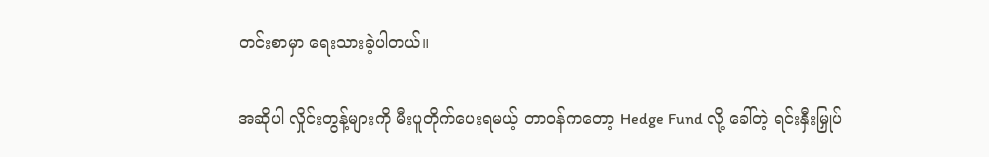တင်းစာမှာ ရေးသားခဲ့ပါတယ်။

အဆိုပါ လှိုင်းတွန့်များကို မီးပူတိုက်ပေးရမယ့် တာဝန်ကတော့ Hedge Fund လို့ ခေါ်တဲ့ ရင်းနှီးမြှုပ်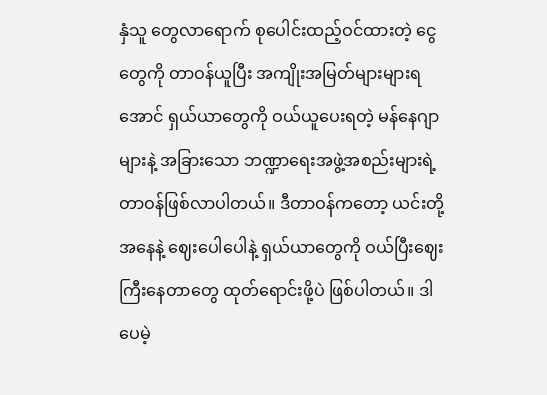နှံသူ တွေလာရောက် စုပေါင်းထည့်ဝင်ထားတဲ့ ငွေတွေကို တာဝန်ယူပြီး အကျိုးအမြတ်များများရအောင် ရှယ်ယာတွေကို ဝယ်ယူပေးရတဲ့ မန်နေဂျာများနဲ့ အခြားသော ဘဏ္ဍာရေးအဖွဲ့အစည်းများရဲ့ တာဝန်ဖြစ်လာပါတယ်။ ဒီတာဝန်ကတော့ ယင်းတို့အနေနဲ့ ဈေးပေါပေါနဲ့ ရှယ်ယာတွေကို ဝယ်ပြီးဈေးကြီးနေတာတွေ ထုတ်ရောင်းဖို့ပဲ ဖြစ်ပါတယ်။ ဒါပေမဲ့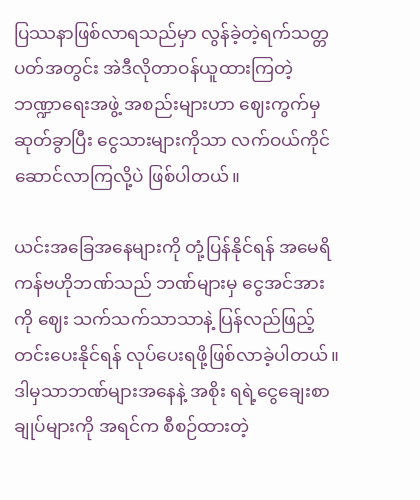ပြဿနာဖြစ်လာရသည်မှာ လွန်ခဲ့တဲ့ရက်သတ္တပတ်အတွင်း အဲဒီလိုတာဝန်ယူထားကြတဲ့ ဘဏ္ဍာရေးအဖွဲ့ အစည်းများဟာ ဈေးကွက်မှဆုတ်ခွာပြီး ငွေသားများကိုသာ လက်ဝယ်ကိုင်ဆောင်လာကြလို့ပဲ ဖြစ်ပါတယ်။

ယင်းအခြေအနေများကို တုံ့ပြန်နိုင်ရန် အမေရိကန်ဗဟိုဘဏ်သည် ဘဏ်များမှ ငွေအင်အားကို ဈေး သက်သက်သာသာနဲ့ ပြန်လည်ဖြည့်တင်းပေးနိုင်ရန် လုပ်ပေးရဖို့ဖြစ်လာခဲ့ပါတယ်။ ဒါမှသာဘဏ်များအနေနဲ့ အစိုး ရရဲ့ငွေချေးစာချုပ်များကို အရင်က စီစဉ်ထားတဲ့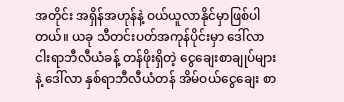အတိုင်း အရှိန်အဟုန်နဲ့ ဝယ်ယူလာနိုင်မှာဖြစ်ပါတယ်။ ယခု သီတင်းပတ်အကုန်ပိုင်းမှာ ဒေါ်လာငါးရာဘီလီယံခန့် တန်ဖိုးရှိတဲ့ ငွေချေးစာချုပ်များနဲ့ ဒေါ်လာ နှစ်ရာဘီလီယံတန် အိမ်ဝယ်ငွေချေး စာ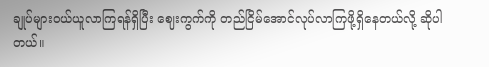ချုပ်များဝယ်ယူလာကြရန်ရှိပြီး ဈေးကွက်ကို တည်ငြိမ်အောင်လုပ်လာကြဖို့ရှိနေတယ်လို့ ဆိုပါတယ်။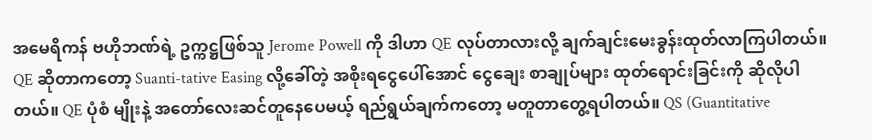အမေရိကန် ဗဟိုဘဏ်ရဲ့ ဥက္ကဋ္ဌဖြစ်သူ Jerome Powell ကို ဒါဟာ QE လုပ်တာလားလို့ ချက်ချင်းမေးခွန်းထုတ်လာကြပါတယ်။ QE ဆိုတာကတော့ Suanti-tative Easing လို့ခေါ်တဲ့ အစိုးရငွေပေါ်အောင် ငွေချေး စာချုပ်များ ထုတ်ရောင်းခြင်းကို ဆိုလိုပါတယ်။ QE ပုံစံ မျိုးနဲ့ အတော်လေးဆင်တူနေပေမယ့် ရည်ရွယ်ချက်ကတော့ မတူတာတွေ့ရပါတယ်။ QS (Guantitative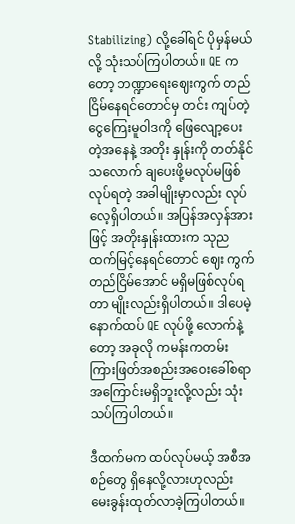Stabilizing) လို့ခေါ်ရင် ပိုမှန်မယ်လို့ သုံးသပ်ကြပါတယ်။ QE က တော့ ဘဏ္ဍာရေးဈေးကွက် တည်ငြိမ်နေရင်တောင်မှ တင်း ကျပ်တဲ့ ငွေကြေးမူဝါဒကို ဖြေလျော့ပေးတဲ့အနေနဲ့ အတိုး နှုန်းကို တတ်နိုင်သလောက် ချပေးဖို့မလုပ်မဖြစ် လုပ်ရတဲ့ အခါမျိုးမှာလည်း လုပ်လေ့ရှိပါတယ်။ အပြန်အလှန်အား ဖြင့် အတိုးနှုန်းထားက သုညထက်မြင့်နေရင်တောင် ဈေး ကွက်တည်ငြိမ်အောင် မရှိမဖြစ်လုပ်ရတာ မျိုးလည်းရှိပါတယ်။ ဒါပေမဲ့ နောက်ထပ် QE လုပ်ဖို့ လောက်နဲ့တော့ အခုလို ကမန်းကတမ်း ကြားဖြတ်အစည်းအဝေးခေါ်စရာ အကြောင်းမရှိဘူးလို့လည်း သုံးသပ်ကြပါတယ်။

ဒီထက်မက ထပ်လုပ်မယ့် အစီအစဉ်တွေ ရှိနေလို့လားဟုလည်း မေးခွန်းထုတ်လာခဲ့ကြပါတယ်။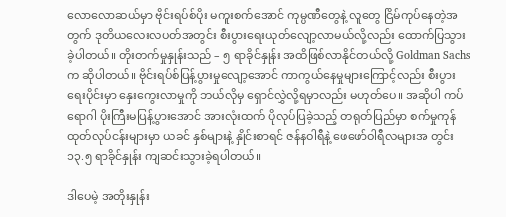လောလောဆယ်မှာ ဗိုင်းရပ်စ်ပိုး မကူးစက်အောင် ကုမ္ပဏီတွေနဲ့ လူတွေ ငြိမ်ကုပ်နေတဲ့အတွက် ဒုတိယလေးလပတ်အတွင်း စီးပွားရေးယုတ်လျော့လာမယ်လို့လည်း ထောက်ပြသွားခဲ့ပါတယ်။ တိုးတက်မှုနှုန်းသည် – ၅ ရာခိုင်နှုန်း အထိဖြစ်လာနိုင်တယ်လို့ Goldman Sachs က ဆိုပါတယ်။ ဗိုင်းရပ်စ်ပြန့်ပွားမှုလျော့အောင် ကာကွယ်နေမှုများကြောင့်လည်း စီးပွားရေးပိုင်းမှာ နှေးကွေးလာမှုကို ဘယ်လိုမှ ရှောင်လွှဲလို့ရမှာလည်း မဟုတ်ပေ။ အဆိုပါ ကပ်ရောဂါ ပိုးကြီးမပြန့်ပွားအောင် အားလုံးထက် ပိုလုပ်ပြခဲ့သည့် တရုတ်ပြည်မှာ စက်မှုကုန်ထုတ်လုပ်ငန်းများမှာ ယခင် နှစ်များနဲ့ နှိုင်းစာရင် ဇန်နဝါရီနဲ့ ဖေဖော်ဝါရီလများအ တွင်း ၁၃.၅ ရာခိုင်နှုန်း ကျဆင်းသွားခဲ့ရပါတယ်။

ဒါပေမဲ့ အတိုးနှုန်း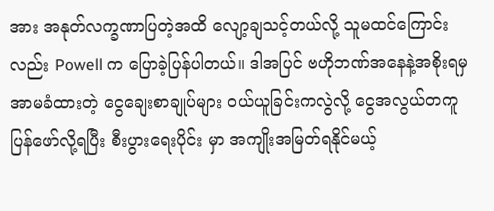အား အနုတ်လက္ခဏာပြတဲ့အထိ လျော့ချသင့်တယ်လို့ သူမထင်ကြောင်းလည်း Powell က ပြောခဲ့ပြန်ပါတယ်။ ဒါအပြင် ဗဟိုဘဏ်အနေနဲ့အစိုးရမှ အာမခံထားတဲ့ ငွေချေးစာချုပ်များ ဝယ်ယူခြင်းကလွဲလို့ ငွေအလွယ်တကူ ပြန်ဖော်လို့ရပြီး စီးပွားရေးပိုင်း မှာ အကျိုးအမြတ်ရနိုင်မယ့်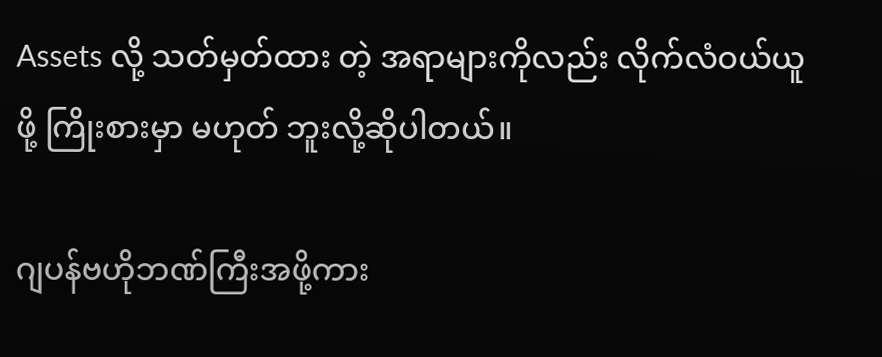Assets လို့ သတ်မှတ်ထား တဲ့ အရာများကိုလည်း လိုက်လံဝယ်ယူဖို့ ကြိုးစားမှာ မဟုတ် ဘူးလို့ဆိုပါတယ်။

ဂျပန်ဗဟိုဘဏ်ကြီးအဖို့ကား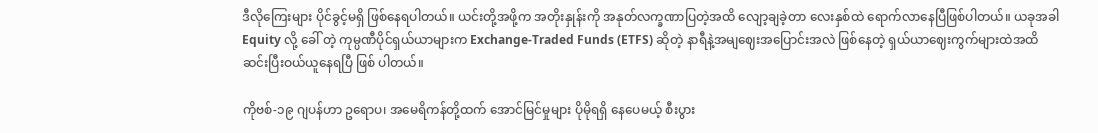ဒီလိုကြေးများ ပိုင်ခွင့်မရှိ ဖြစ်နေရပါတယ်။ ယင်းတို့အဖို့က အတိုးနှုန်းကို အနုတ်လက္ခဏာပြတဲ့အထိ လျော့ချခဲ့တာ လေးနှစ်ထဲ ရောက်လာနေပြီဖြစ်ပါတယ်။ ယခုအခါ Equity လို့ ခေါ် တဲ့ ကုမ္ပဏီပိုင်ရှယ်ယာများက Exchange-Traded Funds (ETFS) ဆိုတဲ့ နာရီနဲ့အမျဈေးအပြောင်းအလဲ ဖြစ်နေတဲ့ ရှယ်ယာဈေးကွက်များထဲအထိ ဆင်းပြီးဝယ်ယူနေရပြီ ဖြစ် ပါတယ်။

ကိုဗစ်-၁၉ ဂျပန်ဟာ ဥရောပ၊ အမေရိကန်တို့ထက် အောင်မြင်မှုများ ပိုမိုရရှိ နေပေမယ့် စီးပွား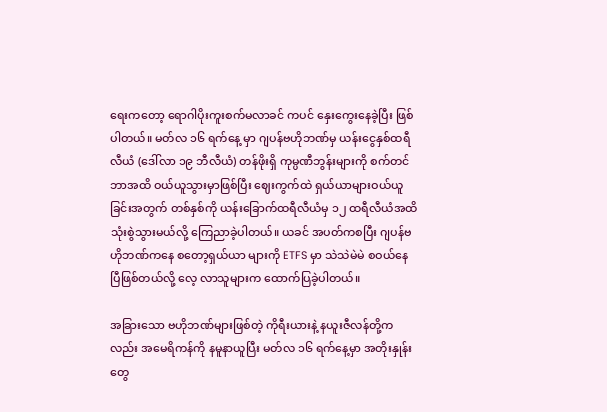ရေးကတော့ ရောဂါပိုးကူးစက်မလာခင် ကပင် နှေးကွေးနေခဲ့ပြီး ဖြစ်ပါတယ်။ မတ်လ ၁၆ ရက်နေ့ မှာ ဂျပန်ဗဟိုဘဏ်မှ ယန်းငွေနှစ်ထရီလီယံ (ဒေါ်လာ ၁၉ ဘီလီယံ) တန်ဖိုးရှိ ကုမ္ပဏီဘွန်းများကို စက်တင်ဘာအထိ ဝယ်ယူသွားမှာဖြစ်ပြီး ဈေးကွက်ထဲ ရှယ်ယာများဝယ်ယူ ခြင်းအတွက် တစ်နှစ်ကို ယန်းခြောက်ထရီလီယံမှ ၁၂ ထရီလီယံအထိ သုံးစွဲသွားမယ်လို့ ကြေညာခဲ့ပါတယ်။ ယခင် အပတ်ကစပြီး ဂျပန်ဗဟိုဘဏ်ကနေ စတော့ရှယ်ယာ များကို ETFS မှာ သဲသဲမဲမဲ စဝယ်နေပြီဖြစ်တယ်လို့ လေ့ လာသူများက ထောက်ပြခဲ့ပါတယ်။

အခြားသော ဗဟိုဘဏ်များဖြစ်တဲ့ ကိုရီးယားနဲ့ နယူးဇီလန်တို့ကလည်း အမေရိကန်ကို နမူနာယူပြီး မတ်လ ၁၆ ရက်နေ့မှာ အတိုးနှုန်းတွေ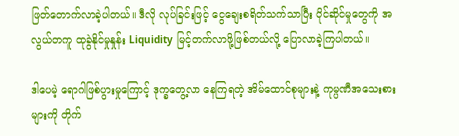ဖြတ်တောက်လာခဲ့ပါတယ်။ ဒီလို လုပ်ခြင်းဖြင့် ငွေချေးစရိတ်သက်သာပြီး ပိုင်ဆိုင်မှုတွေကို အလွယ်တကူ ထုခွဲနိုင်မှုနှုန်း Liquidity မြင့်တက်လာဖို့ဖြစ်တယ်လို့ ပြောလာခဲ့ကြပါတယ်။

ဒါပေမဲ့ ရောဂါဖြစ်ပွားမှုကြောင့် ဒုက္ခတွေ့လာ နေကြရတဲ့ အိမ်ထောင်စုများနဲ့ ကုမ္ပဏီအသေးစားများကို တိုက်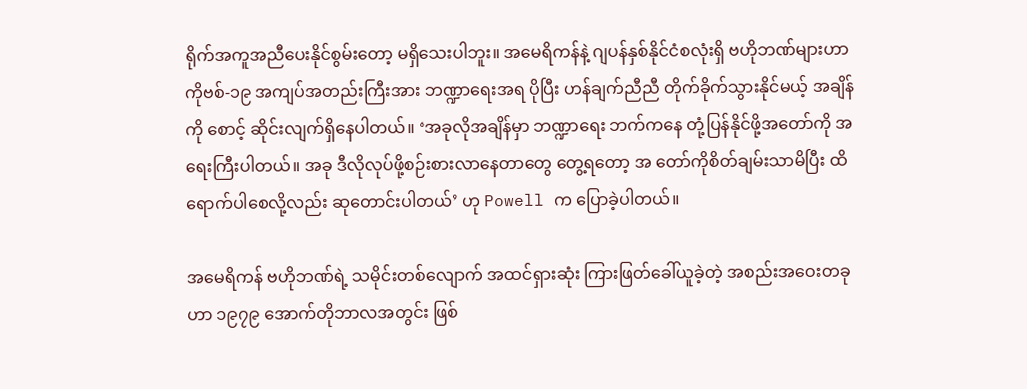ရိုက်အကူအညီပေးနိုင်စွမ်းတော့ မရှိသေးပါဘူး။ အမေရိကန်နဲ့ ဂျပန်နှစ်နိုင်ငံစလုံးရှိ ဗဟိုဘဏ်များဟာ ကိုဗစ်-၁၉ အကျပ်အတည်းကြီးအား ဘဏ္ဍာရေးအရ ပိုပြီး ဟန်ချက်ညီညီ တိုက်ခိုက်သွားနိုင်မယ့် အချိန်ကို စောင့် ဆိုင်းလျက်ရှိနေပါတယ်။ ‘အခုလိုအချိန်မှာ ဘဏ္ဍာရေး ဘက်ကနေ တုံ့ပြန်နိုင်ဖို့အတော်ကို အရေးကြီးပါတယ်။ အခု ဒီလိုလုပ်ဖို့စဉ်းစားလာနေတာတွေ တွေ့ရတော့ အ တော်ကိုစိတ်ချမ်းသာမိပြီး ထိရောက်ပါစေလို့လည်း ဆုတောင်းပါတယ်’ ဟု Powell က ပြောခဲ့ပါတယ်။

အမေရိကန် ဗဟိုဘဏ်ရဲ့ သမိုင်းတစ်လျောက် အထင်ရှားဆုံး ကြားဖြတ်ခေါ်ယူခဲ့တဲ့ အစည်းအဝေးတခုဟာ ၁၉၇၉ အောက်တိုဘာလအတွင်း ဖြစ်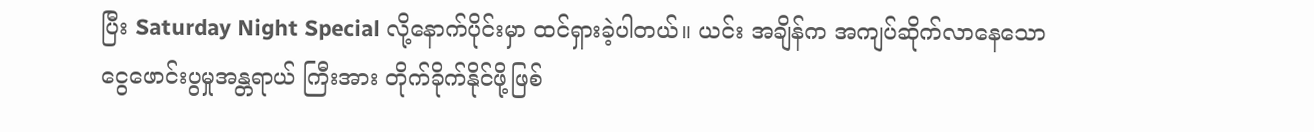ပြီး Saturday Night Special လို့နောက်ပိုင်းမှာ ထင်ရှားခဲ့ပါတယ်။ ယင်း အချိန်က အကျပ်ဆိုက်လာနေသော ငွေဖောင်းပွမှုအန္တရာယ် ကြီးအား တိုက်ခိုက်နိုင်ဖို့ဖြစ်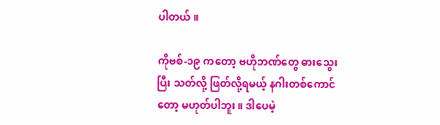ပါတယ်။

ကိုဗစ်-၁၉ ကတော့ ဗဟိုဘဏ်တွေ ဓားသွေးပြီး သတ်လို့ ဖြတ်လို့ရမယ့် နဂါးတစ်ကောင်တော့ မဟုတ်ပါဘူး။ ဒါပေမဲ့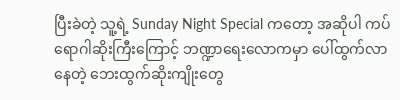ပြီးခဲတဲ့ သူ့ရဲ့ Sunday Night Special ကတော့ အဆိုပါ ကပ်ရောဂါဆိုးကြီးကြောင့် ဘဏ္ဍာရေးလောကမှာ ပေါ်ထွက်လာနေတဲ့ ဘေးထွက်ဆိုးကျိုးတွေ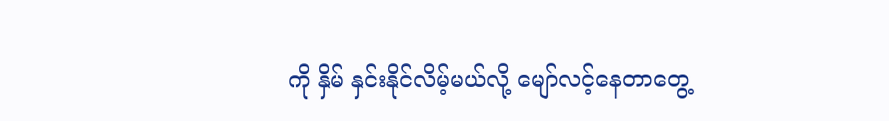ကို နှိမ် နှင်းနိုင်လိမ့်မယ်လို့ မျော်လင့်နေတာတွေ့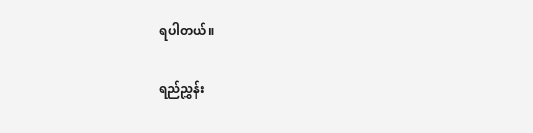ရပါတယ်။

ရည်ညွှန်း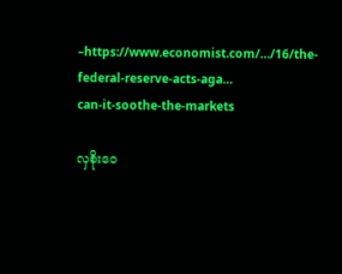–https://www.economist.com/…/16/the-federal-reserve-acts-aga…
can-it-soothe-the-markets

လှစိုးဝေ